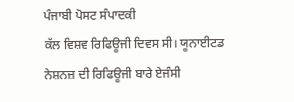ਪੰਜਾਬੀ ਪੋਸਟ ਸੰਪਾਦਕੀ
ਕੱਲ ਵਿਸ਼ਵ ਰਿਫਿਊਜੀ ਦਿਵਸ ਸੀ। ਯੂਨਾਈਟਡ ਨੇਸ਼ਨਜ਼ ਦੀ ਰਿਫਿਊਜੀ ਬਾਰੇ ਏਜੰਸੀ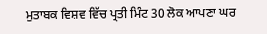ਮੁਤਾਬਕ ਵਿਸ਼ਵ ਵਿੱਚ ਪ੍ਰਤੀ ਮਿੰਟ 30 ਲੋਕ ਆਪਣਾ ਘਰ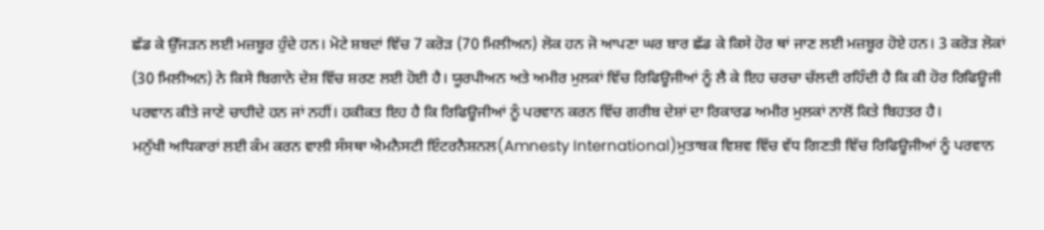ਛੱਡ ਕੇ ਉੱਜੜਨ ਲਈ ਮਜ਼ਬੂਰ ਹੁੰਦੇ ਹਨ। ਮੋਟੇ ਸ਼ਬਦਾਂ ਵਿੱਚ 7 ਕਰੋੜ (70 ਮਿਲੀਅਨ) ਲੋਕ ਹਨ ਜੋ ਆਪਣਾ ਘਰ ਬਾਰ ਛੱਡ ਕੇ ਕਿਸੇ ਹੋਰ ਥਾਂ ਜਾਣ ਲਈ ਮਜ਼ਬੂਰ ਹੋਏ ਹਨ। 3 ਕਰੋੜ ਲੋਕਾਂ (30 ਮਿਲੀਅਨ) ਨੇ ਕਿਸੇ ਬਿਗਾਨੇ ਦੇਸ਼ ਵਿੱਚ ਸ਼ਰਣ ਲਈ ਹੋਈ ਹੈ। ਯੂਰਪੀਅਨ ਅਤੇ ਅਮੀਰ ਮੁਲਕਾਂ ਵਿੱਚ ਰਿਫਿਊਜੀਆਂ ਨੂੰ ਲੈ ਕੇ ਇਹ ਚਰਚਾ ਚੱਲਦੀ ਰਹਿੰਦੀ ਹੈ ਕਿ ਕੀ ਹੋਰ ਰਿਫਿਊਜੀ ਪਰਵਾਨ ਕੀਤੇ ਜਾਣੇ ਚਾਹੀਦੇ ਹਨ ਜਾਂ ਨਹੀਂ। ਹਕੀਕਤ ਇਹ ਹੈ ਕਿ ਰਿਫਿਊਜੀਆਂ ਨੂੰ ਪਰਵਾਨ ਕਰਨ ਵਿੱਚ ਗਰੀਬ ਦੇਸ਼ਾਂ ਦਾ ਰਿਕਾਰਡ ਅਮੀਰ ਮੁਲਕਾਂ ਨਾਲੋਂ ਕਿਤੇ ਬਿਹਤਰ ਹੈ।
ਮਨੁੱਖੀ ਅਧਿਕਾਰਾਂ ਲਈ ਕੰਮ ਕਰਨ ਵਾਲੀ ਸੰਸਥਾ ਐਮਨੈਸਟੀ ਇੰਟਰਨੈਸ਼ਨਲ(Amnesty International)ਮੁਤਾਬਕ ਵਿਸ਼ਵ ਵਿੱਚ ਵੱਧ ਗਿਣਤੀ ਵਿੱਚ ਰਿਫਿਊਜੀਆਂ ਨੂੰ ਪਰਵਾਨ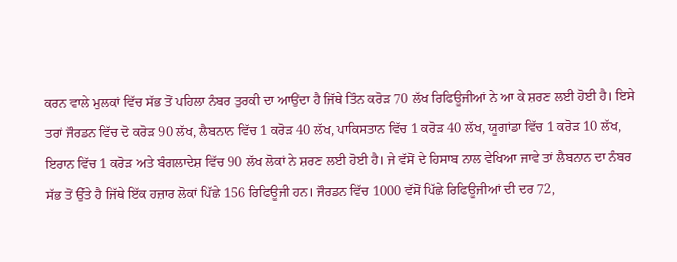ਕਰਨ ਵਾਲੇ ਮੁਲਕਾਂ ਵਿੱਚ ਸੱਭ ਤੋਂ ਪਹਿਲਾ ਨੰਬਰ ਤੁਰਕੀ ਦਾ ਆਉਂਦਾ ਹੈ ਜਿੱਥੇ ਤਿੰਨ ਕਰੋੜ 70 ਲੱਖ ਰਿਫਿਊਜੀਆਂ ਨੇ ਆ ਕੇ ਸ਼ਰਣ ਲਈ ਹੋਈ ਹੈ। ਇਸੇ ਤਰਾਂ ਜੌਰਡਨ ਵਿੱਚ ਦੋ ਕਰੋੜ 90 ਲੱਖ, ਲੈਬਨਾਨ ਵਿੱਚ 1 ਕਰੋੜ 40 ਲੱਖ, ਪਾਕਿਸਤਾਨ ਵਿੱਚ 1 ਕਰੋੜ 40 ਲੱਖ, ਯੂਗਾਂਡਾ ਵਿੱਚ 1 ਕਰੋੜ 10 ਲੱਖ, ਇਰਾਨ ਵਿੱਚ 1 ਕਰੋੜ ਅਤੇ ਬੰਗਲਾਦੇਸ਼ ਵਿੱਚ 90 ਲੱਖ ਲੋਕਾਂ ਨੇ ਸ਼ਰਣ ਲਈ ਹੋਈ ਹੈ। ਜੇ ਵੱਸੋਂ ਦੇ ਹਿਸਾਬ ਨਾਲ ਵੇਖਿਆ ਜਾਵੇ ਤਾਂ ਲੈਬਨਾਨ ਦਾ ਨੰਬਰ ਸੱਭ ਤੋਂ ਉੱਤੇ ਹੈ ਜਿੱਥੇ ਇੱਕ ਹਜ਼ਾਰ ਲੋਕਾਂ ਪਿੱਛੇ 156 ਰਿਫਿਊਜੀ ਹਨ। ਜੌਰਡਨ ਵਿੱਚ 1000 ਵੱਸੋਂ ਪਿੱਛੇ ਰਿਫਿਊਜੀਆਂ ਦੀ ਦਰ 72,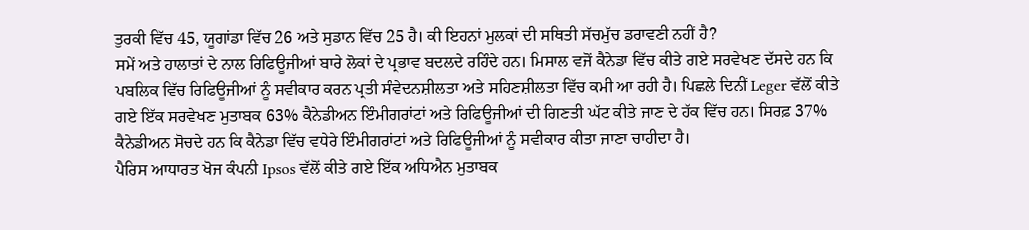ਤੁਰਕੀ ਵਿੱਚ 45, ਯੂਗਾਂਡਾ ਵਿੱਚ 26 ਅਤੇ ਸੁਡਾਨ ਵਿੱਚ 25 ਹੈ। ਕੀ ਇਹਨਾਂ ਮੁਲਕਾਂ ਦੀ ਸਥਿਤੀ ਸੱਚਮੁੱਚ ਡਰਾਵਣੀ ਨਹੀਂ ਹੈ?
ਸਮੇਂ ਅਤੇ ਹਾਲਾਤਾਂ ਦੇ ਨਾਲ ਰਿਫਿਊਜੀਆਂ ਬਾਰੇ ਲੋਕਾਂ ਦੇ ਪ੍ਰਭਾਵ ਬਦਲਦੇ ਰਹਿੰਦੇ ਹਨ। ਮਿਸਾਲ ਵਜੋਂ ਕੈਨੇਡਾ ਵਿੱਚ ਕੀਤੇ ਗਏ ਸਰਵੇਖਣ ਦੱਸਦੇ ਹਨ ਕਿ ਪਬਲਿਕ ਵਿੱਚ ਰਿਫਿਊਜੀਆਂ ਨੂੰ ਸਵੀਕਾਰ ਕਰਨ ਪ੍ਰਤੀ ਸੰਵੇਦਨਸ਼ੀਲਤਾ ਅਤੇ ਸਹਿਣਸ਼ੀਲਤਾ ਵਿੱਚ ਕਮੀ ਆ ਰਹੀ ਹੈ। ਪਿਛਲੇ ਦਿਨੀਂ Leger ਵੱਲੋਂ ਕੀਤੇ ਗਏ ਇੱਕ ਸਰਵੇਖਣ ਮੁਤਾਬਕ 63% ਕੈਨੇਡੀਅਨ ਇੰਮੀਗਰਾਂਟਾਂ ਅਤੇ ਰਿਫਿਊਜੀਆਂ ਦੀ ਗਿਣਤੀ ਘੱਟ ਕੀਤੇ ਜਾਣ ਦੇ ਹੱਕ ਵਿੱਚ ਹਨ। ਸਿਰਫ਼ 37% ਕੈਨੇਡੀਅਨ ਸੋਚਦੇ ਹਨ ਕਿ ਕੈਨੇਡਾ ਵਿੱਚ ਵਧੇਰੇ ਇੰਮੀਗਰਾਂਟਾਂ ਅਤੇ ਰਿਫਿਊਜੀਆਂ ਨੂੰ ਸਵੀਕਾਰ ਕੀਤਾ ਜਾਣਾ ਚਾਹੀਦਾ ਹੈ।
ਪੈਰਿਸ ਆਧਾਰਤ ਖੋਜ ਕੰਪਨੀ Ipsos ਵੱਲੋਂ ਕੀਤੇ ਗਏ ਇੱਕ ਅਧਿਐਨ ਮੁਤਾਬਕ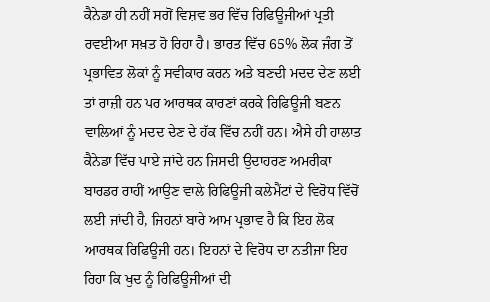ਕੈਨੇਡਾ ਹੀ ਨਹੀਂ ਸਗੋਂ ਵਿਸ਼ਵ ਭਰ ਵਿੱਚ ਰਿਫਿਊਜੀਆਂ ਪ੍ਰਤੀ ਰਵਈਆ ਸਖ਼ਤ ਹੋ ਰਿਹਾ ਹੈ। ਭਾਰਤ ਵਿੱਚ 65% ਲੋਕ ਜੰਗ ਤੋਂ ਪ੍ਰਭਾਵਿਤ ਲੋਕਾਂ ਨੂੰ ਸਵੀਕਾਰ ਕਰਨ ਅਤੇ ਬਣਦੀ ਮਦਦ ਦੇਣ ਲਈ ਤਾਂ ਰਾਜ਼ੀ ਹਨ ਪਰ ਆਰਥਕ ਕਾਰਣਾਂ ਕਰਕੇ ਰਿਫਿਊਜੀ ਬਣਨ ਵਾਲਿਆਂ ਨੂੰ ਮਦਦ ਦੇਣ ਦੇ ਹੱਕ ਵਿੱਚ ਨਹੀਂ ਹਨ। ਐਸੇ ਹੀ ਹਾਲਾਤ ਕੈਨੇਡਾ ਵਿੱਚ ਪਾਏ ਜਾਂਦੇ ਹਨ ਜਿਸਦੀ ਉਦਾਹਰਣ ਅਮਰੀਕਾ ਬਾਰਡਰ ਰਾਹੀਂ ਆਉਣ ਵਾਲੇ ਰਿਫਿਊਜੀ ਕਲੇਮੈਂਟਾਂ ਦੇ ਵਿਰੋਧ ਵਿੱਚੋਂ ਲਈ ਜਾਂਦੀ ਹੈ, ਜਿਹਨਾਂ ਬਾਰੇ ਆਮ ਪ੍ਰਭਾਵ ਹੈ ਕਿ ਇਹ ਲੋਕ ਆਰਥਕ ਰਿਫਿਊਜੀ ਹਨ। ਇਹਨਾਂ ਦੇ ਵਿਰੋਧ ਦਾ ਨਤੀਜਾ ਇਹ ਰਿਹਾ ਕਿ ਖੁਦ ਨੂੰ ਰਿਫਿਊਜੀਆਂ ਦੀ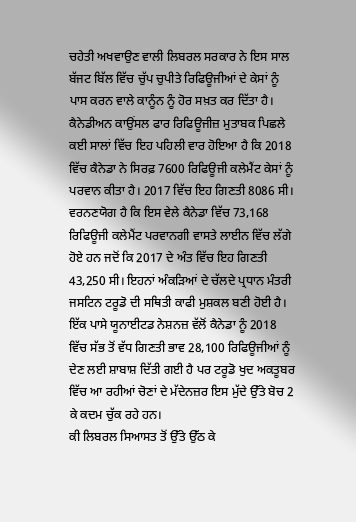ਚਹੇਤੀ ਅਖਵਾਉਣ ਵਾਲੀ ਲਿਬਰਲ ਸਰਕਾਰ ਨੇ ਇਸ ਸਾਲ ਬੱਜਟ ਬਿੱਲ ਵਿੱਚ ਚੁੱਪ ਚੁਪੀਤੇ ਰਿਫਿਊਜੀਆਂ ਦੇ ਕੇਸਾਂ ਨੂੰ ਪਾਸ ਕਰਨ ਵਾਲੇ ਕਾਨੂੰਨ ਨੂੰ ਹੋਰ ਸਖ਼ਤ ਕਰ ਦਿੱਤਾ ਹੈ।
ਕੈਨੇਡੀਅਨ ਕਾਉਂਸਲ ਫਾਰ ਰਿਫਿਊਜੀਜ਼ ਮੁਤਾਬਕ ਪਿਛਲੇ ਕਈ ਸਾਲਾਂ ਵਿੱਚ ਇਹ ਪਹਿਲੀ ਵਾਰ ਹੋਇਆ ਹੈ ਕਿ 2018 ਵਿੱਚ ਕੈਨੇਡਾ ਨੇ ਸਿਰਫ਼ 7600 ਰਿਫਿਊਜੀ ਕਲੇਮੈਂਟ ਕੇਸਾਂ ਨੂੰ ਪਰਵਾਨ ਕੀਤਾ ਹੈ। 2017 ਵਿੱਚ ਇਹ ਗਿਣਤੀ 8086 ਸੀ। ਵਰਨਣਯੋਗ ਹੈ ਕਿ ਇਸ ਵੇਲੇ ਕੈਨੇਡਾ ਵਿੱਚ 73,168 ਰਿਫਿਊਜੀ ਕਲੇਮੈਂਟ ਪਰਵਾਨਗੀ ਵਾਸਤੇ ਲਾਈਨ ਵਿੱਚ ਲੱਗੇ ਹੋਏ ਹਨ ਜਦੋਂ ਕਿ 2017 ਦੇ ਅੰਤ ਵਿੱਚ ਇਹ ਗਿਣਤੀ 43,250 ਸੀ। ਇਹਨਾਂ ਅੰਕੜਿਆਂ ਦੇ ਚੱਲਦੇ ਪ੍ਰਧਾਨ ਮੰਤਰੀ ਜਸਟਿਨ ਟਰੂਡੋ ਦੀ ਸਥਿਤੀ ਕਾਫੀ ਮੁਸ਼ਕਲ ਬਣੀ ਹੋਈ ਹੈ। ਇੱਕ ਪਾਸੇ ਯੂਨਾਈਟਡ ਨੇਸ਼ਨਜ਼ ਵੱਲੋਂ ਕੈਨੇਡਾ ਨੂੰ 2018 ਵਿੱਚ ਸੱਭ ਤੋਂ ਵੱਧ ਗਿਣਤੀ ਭਾਵ 28,100 ਰਿਫਿਊਜੀਆਂ ਨੂੰ ਦੇਣ ਲਈ ਸ਼ਾਬਾਸ਼ ਦਿੱਤੀ ਗਈ ਹੈ ਪਰ ਟਰੂਡੋ ਖੁਦ ਅਕਤੂਬਰ ਵਿੱਚ ਆ ਰਹੀਆਂ ਚੋਣਾਂ ਦੇ ਮੱਦੇਨਜ਼ਰ ਇਸ ਮੁੱਦੇ ਉੱਤੇ ਬੋਚ 2 ਕੇ ਕਦਮ ਚੁੱਕ ਰਹੇ ਹਨ।
ਕੀ ਲਿਬਰਲ ਸਿਆਸਤ ਤੋਂ ਉੱਤੇ ਉੱਠ ਕੇ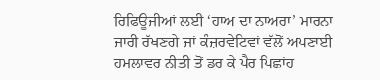ਰਿਫਿਊਜੀਆਂ ਲਈ ‘ਹਾਅ ਦਾ ਨਾਅਰਾ’ ਮਾਰਨਾ ਜਾਰੀ ਰੱਖਣਗੇ ਜਾਂ ਕੰਜ਼ਰਵੇਟਿਵਾਂ ਵੱਲੋਂ ਅਪਣਾਈ ਹਮਲਾਵਰ ਨੀਤੀ ਤੋਂ ਡਰ ਕੇ ਪੈਰ ਪਿਛਾਂਹ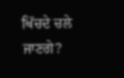ਖਿੱਚਦੇ ਚਲੇ ਜਾਣਗੇ?